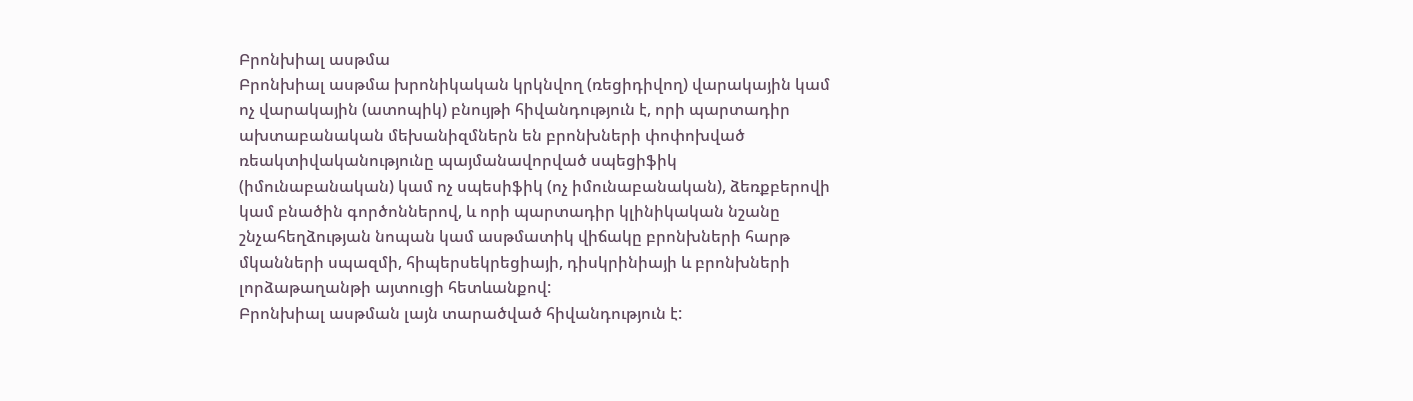Բրոնխիալ ասթմա
Բրոնխիալ ասթմա խրոնիկական կրկնվող (ռեցիդիվող) վարակային կամ ոչ վարակային (ատոպիկ) բնույթի հիվանդություն է, որի պարտադիր ախտաբանական մեխանիզմներն են բրոնխների փոփոխված ռեակտիվականությունը պայմանավորված սպեցիֆիկ (իմունաբանական) կամ ոչ սպեսիֆիկ (ոչ իմունաբանական), ձեռքբերովի կամ բնածին գործոններով, և որի պարտադիր կլինիկական նշանը շնչահեղձության նոպան կամ ասթմատիկ վիճակը բրոնխների հարթ մկանների սպազմի, հիպերսեկրեցիայի, դիսկրինիայի և բրոնխների լորձաթաղանթի այտուցի հետևանքով:
Բրոնխիալ ասթման լայն տարածված հիվանդություն է: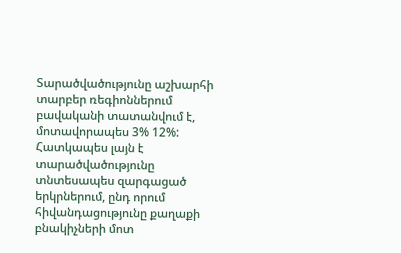Տարածվածությունը աշխարհի տարբեր ռեգիոններում բավականի տատանվում է, մոտավորապես 3% 12%: Հատկապես լայն է տարածվածությունը տնտեսապես զարգացած երկրներում, ընդ որում հիվանդացությունը քաղաքի բնակիչների մոտ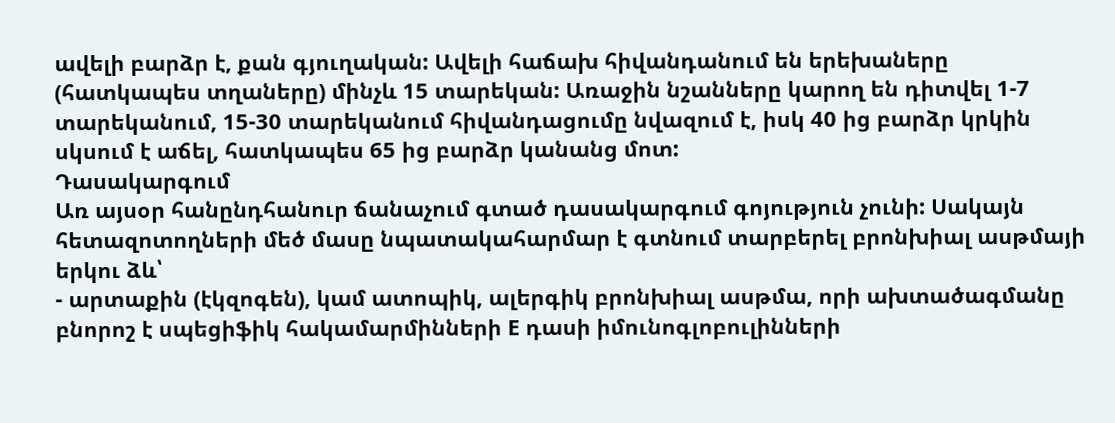ավելի բարձր է, քան գյուղական: Ավելի հաճախ հիվանդանում են երեխաները (հատկապես տղաները) մինչև 15 տարեկան: Առաջին նշանները կարող են դիտվել 1-7 տարեկանում, 15-30 տարեկանում հիվանդացումը նվազում է, իսկ 40 ից բարձր կրկին սկսում է աճել, հատկապես 65 ից բարձր կանանց մոտ:
Դասակարգում
Առ այսօր հանընդհանուր ճանաչում գտած դասակարգում գոյություն չունի: Սակայն հետազոտողների մեծ մասը նպատակահարմար է գտնում տարբերել բրոնխիալ ասթմայի երկու ձև՝
- արտաքին (էկզոգեն), կամ ատոպիկ, ալերգիկ բրոնխիալ ասթմա, որի ախտածագմանը բնորոշ է սպեցիֆիկ հակամարմինների E դասի իմունոգլոբուլինների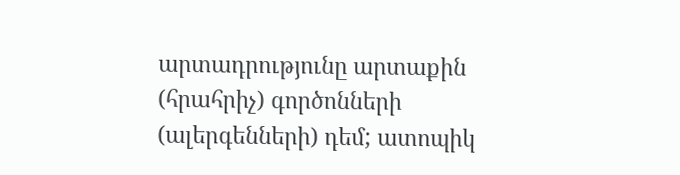արտադրությունը արտաքին (հրահրիչ) գործոնների (ալերգենների) դեմ; ատոպիկ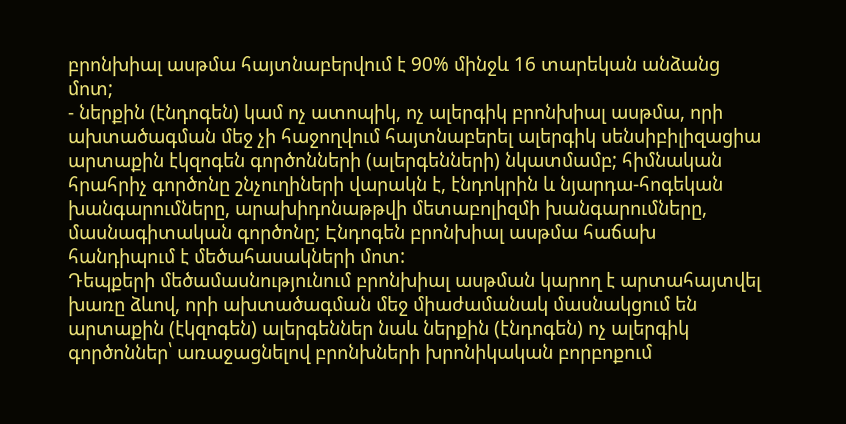բրոնխիալ ասթմա հայտնաբերվում է 90% մինջև 16 տարեկան անձանց մոտ;
- ներքին (էնդոգեն) կամ ոչ ատոպիկ, ոչ ալերգիկ բրոնխիալ ասթմա, որի ախտածագման մեջ չի հաջողվում հայտնաբերել ալերգիկ սենսիբիլիզացիա արտաքին էկզոգեն գործոնների (ալերգենների) նկատմամբ; հիմնական հրահրիչ գործոնը շնչուղիների վարակն է, էնդոկրին և նյարդա-հոգեկան խանգարումները, արախիդոնաթթվի մետաբոլիզմի խանգարումները, մասնագիտական գործոնը; Էնդոգեն բրոնխիալ ասթմա հաճախ հանդիպում է մեծահասակների մոտ:
Դեպքերի մեծամասնությունում բրոնխիալ ասթման կարող է արտահայտվել խառը ձևով, որի ախտածագման մեջ միաժամանակ մասնակցում են արտաքին (էկզոգեն) ալերգեններ նաև ներքին (էնդոգեն) ոչ ալերգիկ գործոններ՝ առաջացնելով բրոնխների խրոնիկական բորբոքում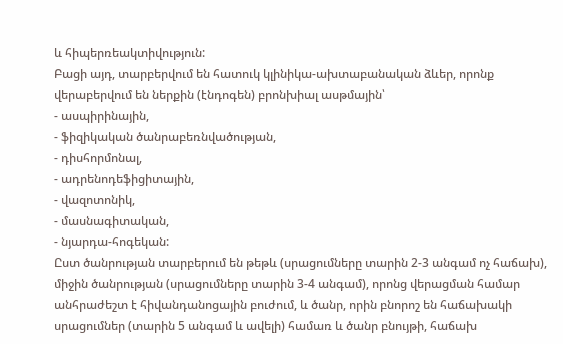և հիպերռեակտիվություն:
Բացի այդ, տարբերվում են հատուկ կլինիկա-ախտաբանական ձևեր, որոնք վերաբերվում են ներքին (էնդոգեն) բրոնխիալ ասթմային՝
- ասպիրինային,
- ֆիզիկական ծանրաբեռնվածության,
- դիսհորմոնալ,
- ադրենոդեֆիցիտային,
- վազոտոնիկ,
- մասնագիտական,
- նյարդա-հոգեկան:
Ըստ ծանրության տարբերում են թեթև (սրացումները տարին 2-3 անգամ ոչ հաճախ), միջին ծանրության (սրացումները տարին 3-4 անգամ), որոնց վերացման համար անհրաժեշտ է հիվանդանոցային բուժում, և ծանր, որին բնորոշ են հաճախակի սրացումներ (տարին 5 անգամ և ավելի) համառ և ծանր բնույթի, հաճախ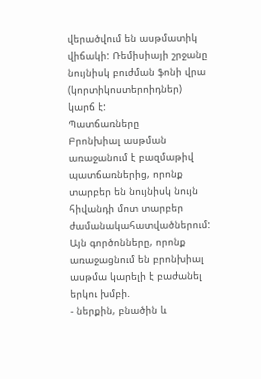վերածվում են ասթմատիկ վիճակի: Ռեմիսիայի շրջանը նույնիսկ բուժման ֆոնի վրա (կորտիկոստերոիդներ) կարճ է:
Պատճառները
Բրոնխիալ ասթման առաջանում է բազմաթիվ պատճառներից, որոնք տարբեր են նույնիսկ նույն հիվանդի մոտ տարբեր ժամանակահատվածներում:
Այն գործոնները, որոնք առաջացնում են բրոնխիալ ասթմա կարելի է բաժանել երկու խմբի.
- ներքին, բնածին և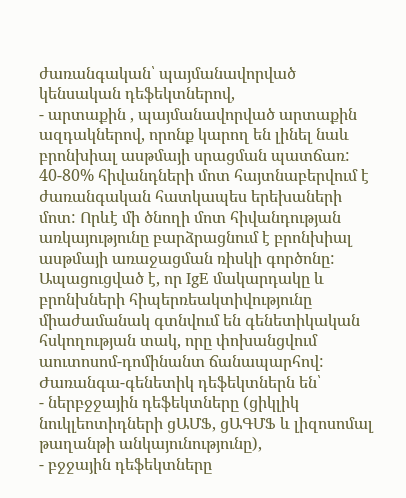ժառանգական՝ պայմանավորված կենսական դեֆեկտներով,
- արտաքին , պայմանավորված արտաքին ազդակներով, որոնք կարող են լինել նաև բրոնխիալ ասթմայի սրացման պատճառ:
40-80% հիվանդների մոտ հայտնաբերվում է ժառանգական հատկապես երեխաների մոտ: Որևէ մի ծնողի մոտ հիվանդության առկայությունը բարձրացնում է բրոնխիալ ասթմայի առաջացման ռիսկի գործոնը: Ապացուցված է, որ IgE մակարդակը և բրոնխների հիպերռեակտիվությունը միաժամանակ գտնվում են գենետիկական հսկողության տակ, որը փոխանցվում աուտոսոմ-դոմինանտ ճանապարհով:
Ժառանգա-գենետիկ դեֆեկտներն են՝
- ներբջջային դեֆեկտները (ցիկլիկ նուկլեոտիդների ցԱՄՖ, ցԱԳՄՖ և լիզոսոմալ թաղանթի անկայունությունը),
- բջջային դեֆեկտները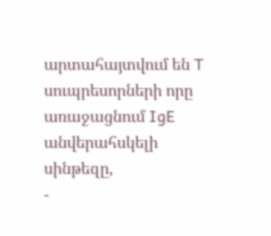արտահայտվում են T սուպրեսորների որը առաջացնում IgE անվերահսկելի սինթեզը,
-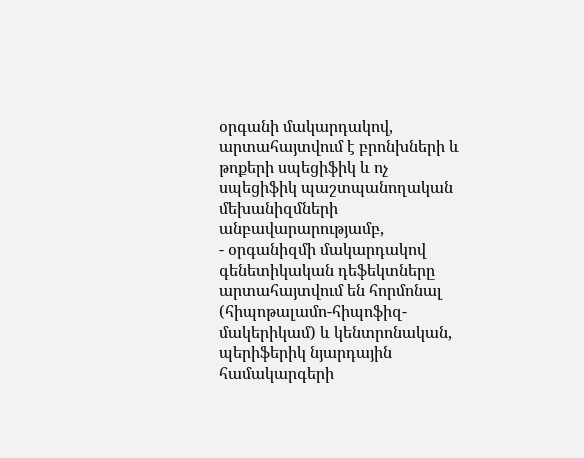օրգանի մակարդակով, արտահայտվում է բրոնխների և թոքերի սպեցիֆիկ և ոչ սպեցիֆիկ պաշտպանողական մեխանիզմների անբավարարությամբ,
- օրգանիզմի մակարդակով գենետիկական դեֆեկտները արտահայտվում են հորմոնալ (հիպոթալամո-հիպոֆիզ-մակերիկամ) և կենտրոնական, պերիֆերիկ նյարդային համակարգերի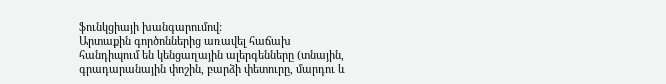ֆունկցիայի խանգարումով:
Արտաքին գործոններից առավել հաճախ հանդիպում են կենցաղային ալերգենները (տնային, գրադարանային փոշին, բարձի փետուրը, մարդու և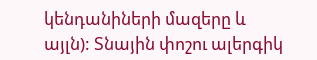կենդանիների մազերը և այլն): Տնային փոշու ալերգիկ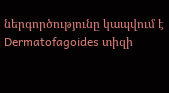ներգործությունը կապվում է Dermatofagoides տիզի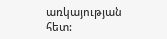առկայության հետ: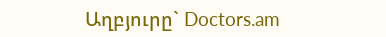Աղբյուրը` Doctors.am